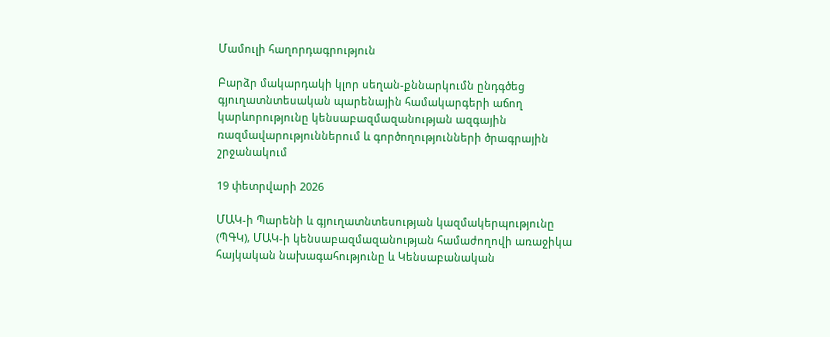Մամուլի հաղորդագրություն

Բարձր մակարդակի կլոր սեղան-քննարկումն ընդգծեց գյուղատնտեսական պարենային համակարգերի աճող կարևորությունը կենսաբազմազանության ազգային ռազմավարություններում և գործողությունների ծրագրային շրջանակում

19 փետրվարի 2026

ՄԱԿ-ի Պարենի և գյուղատնտեսության կազմակերպությունը (ՊԳԿ), ՄԱԿ-ի կենսաբազմազանության համաժողովի առաջիկա հայկական նախագահությունը և Կենսաբանական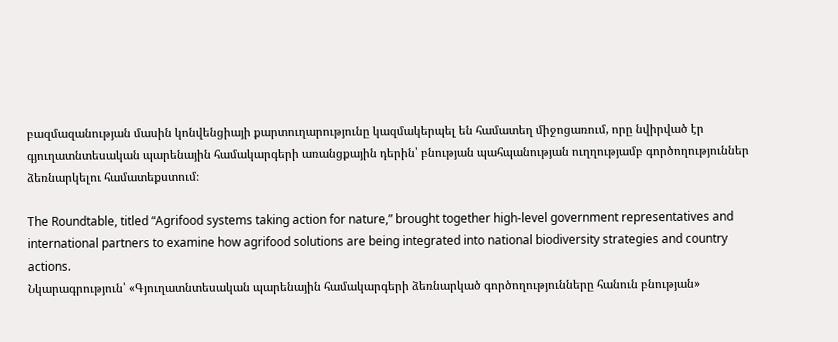բազմազանության մասին կոնվենցիայի քարտուղարությունը կազմակերպել են համատեղ միջոցառում, որը նվիրված էր գյուղատնտեսական պարենային համակարգերի առանցքային դերին՝ բնության պահպանության ուղղությամբ գործողություններ ձեռնարկելու համատեքստում։

The Roundtable, titled “Agrifood systems taking action for nature,” brought together high-level government representatives and international partners to examine how agrifood solutions are being integrated into national biodiversity strategies and country actions.
Նկարագրություն՝ «Գյուղատնտեսական պարենային համակարգերի ձեռնարկած գործողությունները հանուն բնության»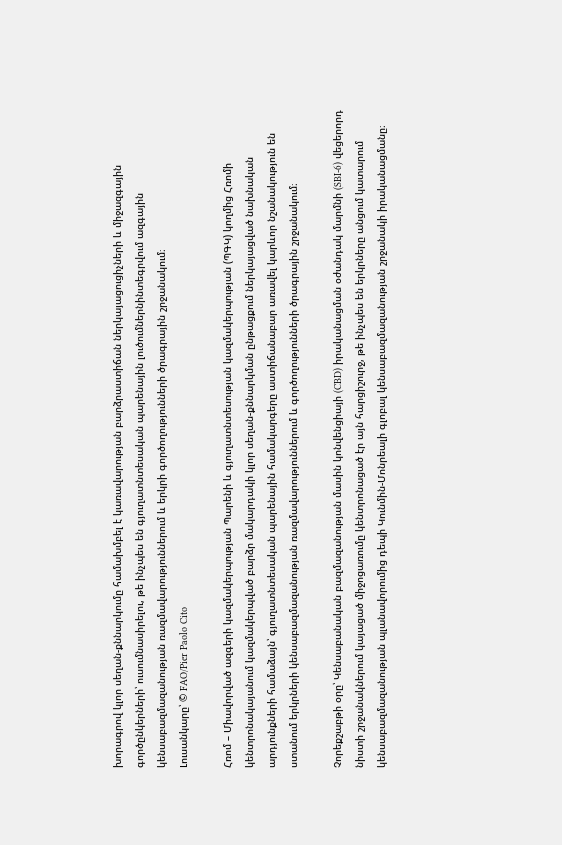խորագրով կլոր սեղան-քննարկումը համախմբել է կառավարության բարձրաստիճան ներկայացուցիչների և միջազգային գործընկերների՝ ուսումնասիրելու, թե ինչպես են գյուղատնտեսական պարենային լուծումներնինտեգրվում ազգային կենսաբազմազանության ռազմավարություններում և երկրի գործողությունների ծրագրային շրջանակում։
Լուսանկարը՝ © FAO/Pier Paolo Cito

Հռոմ – Միավորված ազգերի կազմակերպության Պարենի և գյուղատնտեսության կազմակերպության (ՊԳԿ) կողմից Հռոմի կենտրոնակայանում կազմակերպված բարձր մակարդակի կլոր սեղան-քննարկման ընթացքում ներկայացված նախնական արդյունքների համաձայն՝ գյուղատնտեսական պարենային համակարգերը աստիճանաբար առավել կարևոր նշանակություն են ստանում երկրների կենսաբազմազանության ռազմավարություններում և գործողությունների ծրագրային շրջանակում։

Չորեքշաբթի օրը՝ Կենսաբանական բազմազանության մասին կոնվենցիայի (CBD) իրականացման օժանդակ մարմնի (SBI-6) վեցերորդ նիստի շրջանակներում կայացած միջոցառումը կենտրոնացած էր այն հարցիշուրջ, թե ինչպես են երկրները անցում կատարում կենսաբազմազանության պլանավորումից դեպի Կունմին-Մոնրեալի գլոբալ կենսաբազմազանության շրջանակի իրականացմանը։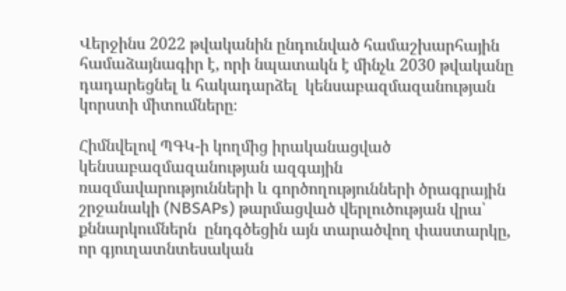Վերջինս 2022 թվականին ընդունված համաշխարհային համաձայնագիր է, որի նպատակն է մինչև 2030 թվականը դադարեցնել և հակադարձել  կենսաբազմազանության կորստի միտումները։

Հիմնվելով ՊԳԿ-ի կողմից իրականացված կենսաբազմազանության ազգային ռազմավարությունների և գործողությունների ծրագրային շրջանակի (NBSAPs) թարմացված վերլուծության վրա՝ քննարկումներն  ընդգծեցին այն տարածվող փաստարկը, որ գյուղատնտեսական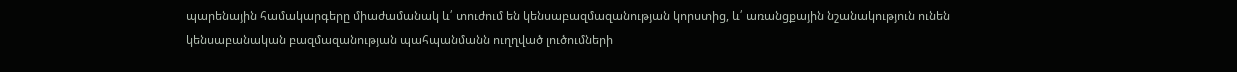պարենային համակարգերը միաժամանակ և՛ տուժում են կենսաբազմազանության կորստից, և՛ առանցքային նշանակություն ունեն կենսաբանական բազմազանության պահպանմանն ուղղված լուծումների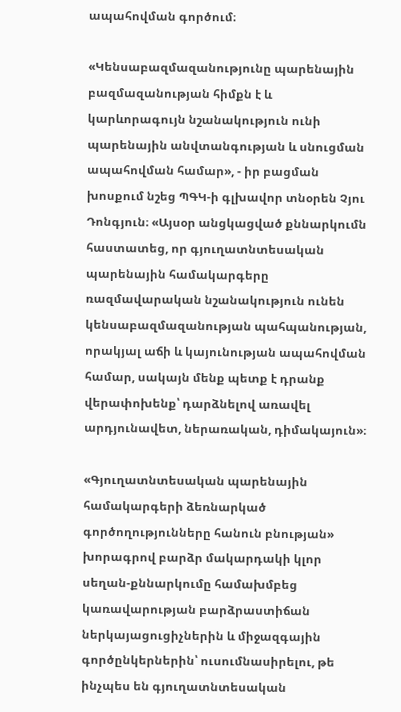ապահովման գործում։

«Կենսաբազմազանությունը պարենային բազմազանության հիմքն է և կարևորագույն նշանակություն ունի պարենային անվտանգության և սնուցման ապահովման համար», - իր բացման խոսքում նշեց ՊԳԿ-ի գլխավոր տնօրեն Չյու Դոնգյուն։ «Այսօր անցկացված քննարկումն հաստատեց, որ գյուղատնտեսական պարենային համակարգերը ռազմավարական նշանակություն ունեն կենսաբազմազանության պահպանության, որակյալ աճի և կայունության ապահովման համար, սակայն մենք պետք է դրանք վերափոխենք՝ դարձնելով առավել արդյունավետ, ներառական, դիմակայուն»։

«Գյուղատնտեսական պարենային համակարգերի ձեռնարկած գործողությունները հանուն բնության» խորագրով բարձր մակարդակի կլոր սեղան-քննարկումը համախմբեց կառավարության բարձրաստիճան ներկայացուցիչներին և միջազգային գործընկերներին՝ ուսումնասիրելու, թե ինչպես են գյուղատնտեսական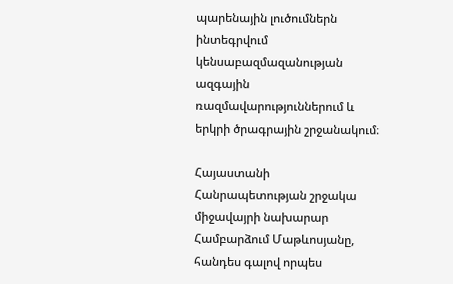պարենային լուծումներն ինտեգրվում կենսաբազմազանության ազգային ռազմավարություններում և երկրի ծրագրային շրջանակում։

Հայաստանի Հանրապետության շրջակա միջավայրի նախարար Համբարձում Մաթևոսյանը, հանդես գալով որպես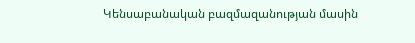Կենսաբանական բազմազանության մասին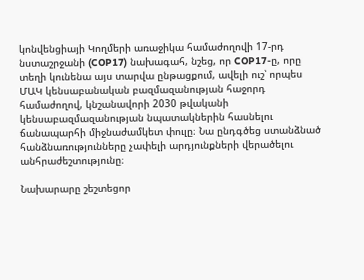կոնվենցիայի Կողմերի առաջիկա համաժողովի 17-րդ նստաշրջանի (COP17) նախագահ, նշեց, որ COP17-ը, որը տեղի կունենա այս տարվա ընթացքում, ավելի ուշ՝ որպես ՄԱԿ կենսաբանական բազմազանության հաջորդ համաժողով, կնշանավորի 2030 թվականի կենսաբազմազանության նպատակներին հասնելու ճանապարհի միջնաժամկետ փուլը։ Նա ընդգծեց ստանձնած հանձնառությունները չափելի արդյունքների վերածելու անհրաժեշտությունը։

Նախարարը շեշտեցոր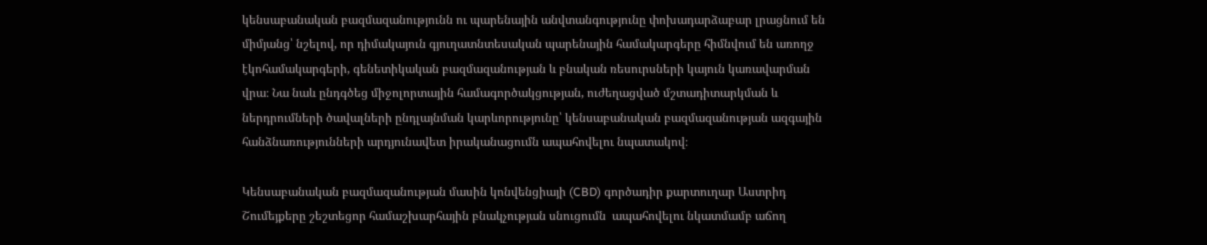կենսաբանական բազմազանությունն ու պարենային անվտանգությունը փոխադարձաբար լրացնում են միմյանց՝ նշելով, որ դիմակայուն գյուղատնտեսական պարենային համակարգերը հիմնվում են առողջ էկոհամակարգերի, գենետիկական բազմազանության և բնական ռեսուրսների կայուն կառավարման վրա։ Նա նաև ընդգծեց միջոլորտային համագործակցության, ուժեղացված մշտադիտարկման և ներդրումների ծավալների ընդլայնման կարևորությունը՝ կենսաբանական բազմազանության ազգային հանձնառությունների արդյունավետ իրականացումն ապահովելու նպատակով։

Կենսաբանական բազմազանության մասին կոնվենցիայի (CBD) գործադիր քարտուղար Աստրիդ Շումեյքերը շեշտեցոր համաշխարհային բնակչության սնուցումն  ապահովելու նկատմամբ աճող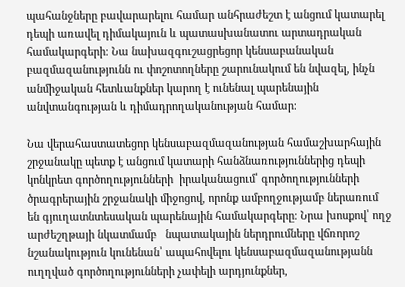պահանջները բավարարելու համար անհրաժեշտ է անցում կատարել դեպի առավել դիմակայուն և պատասխանատու արտադրական համակարգերի։ Նա նախազգուշացրեցոր կենսաբանական բազմազանությունն ու փոշոտողները շարունակում են նվազել, ինչն անմիջական հետևանքներ կարող է ունենալ պարենային անվտանգության և դիմադրողականության համար։

Նա վերահաստատեցոր կենսաբազմազանության համաշխարհային շրջանակը պետք է անցում կատարի հանձնառություններից դեպի կոնկրետ գործողությունների  իրականացում՝ գործողությունների ծրագրերային շրջանակի միջոցով, որոնք ամբողջությամբ ներառում են գյուղատնտեսական պարենային համակարգերը։ Նրա խոսքով՝ ողջ արժեշղթայի նկատմամբ   նպատակային ներդրումները վճռորոշ նշանակություն կունենան՝ ապահովելու կենսաբազմազանությանն ուղղված գործողությունների չափելի արդյունքներ,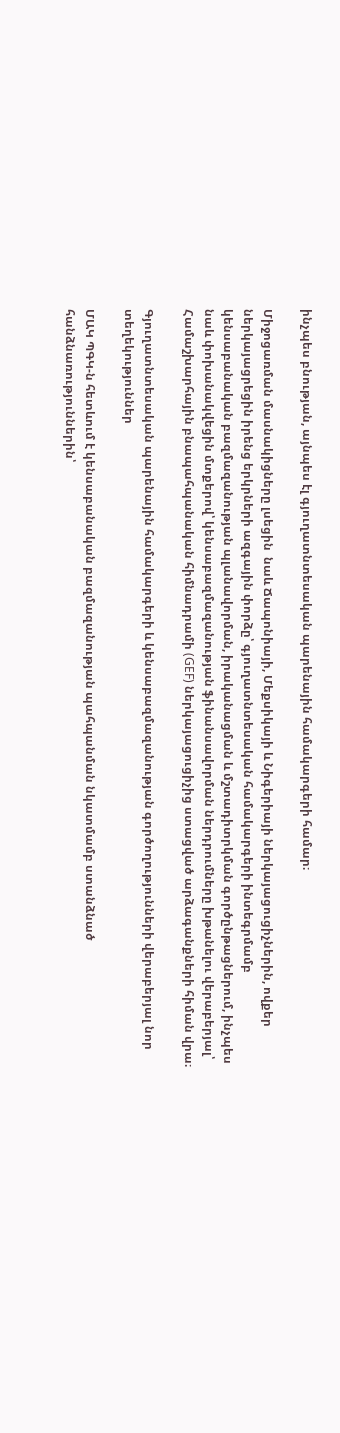ինչպես բնության, այնպես էլ գյուղատնտեսական պարենային համակարգերի համար։

Միջոցառման մասնակիցները լսեցին  նաև Ճապոնիայի, Մեքսիկայի և Նիգերիայի ներկայացուցիչներին, ովքեր ներկայացրեցին իրենց երկրների ազգային փորձը՝ գյուղատնտեսական համակարգերի ինտեգրմամբ կենսաբանական բազմազանության պլանավորման, իրականացման և մշտադիտրկման գործընթացներում, ինչպես նաև փոխանակվեցին մտքերով՝ կենսաբազմազանության ֆինանսավորման ներդրումները խթանելու վերաբերյալ՝ Համաշխարհային բնապահպանական հիմնադրամի (GEF) ներկայացուցիչից ստացված արձագանքների հիման վրա։

Գյուղատնտեսական պարենային համակարգերի և կենսաբազմազանության գործողությունների վերաբերյալ նոր տեղեկություններ

ՄԱԿ ՊԳԿ-ն հետևում է կենսաբանական բազմազանության պահպանման նկատմամբ ստանձնած հանձնառություններին՝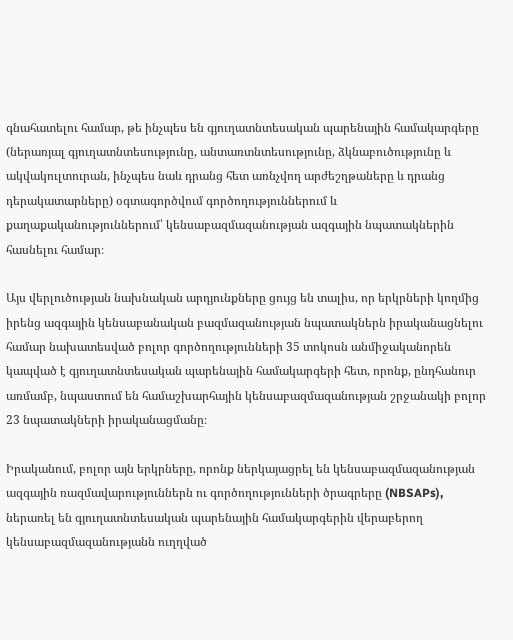գնահատելու համար, թե ինչպես են գյուղատնտեսական պարենային համակարգերը (ներառյալ գյուղատնտեսությունը, անտառտնտեսությունը, ձկնաբուծությունը և ակվակուլտուրան, ինչպես նաև դրանց հետ առնչվող արժեշղթաները և դրանց դերակատարները) օգտագործվում գործողություններում և քաղաքականություններում՝ կենսաբազմազանության ազգային նպատակներին հասնելու համար։

Այս վերլուծության նախնական արդյունքները ցույց են տալիս, որ երկրների կողմից իրենց ազգային կենսաբանական բազմազանության նպատակներն իրականացնելու համար նախատեսված բոլոր գործողությունների 35 տոկոսն անմիջականորեն կապված է գյուղատնտեսական պարենային համակարգերի հետ, որոնք, ընդհանուր առմամբ, նպաստում են համաշխարհային կենսաբազմազանության շրջանակի բոլոր 23 նպատակների իրականացմանը։

Իրականում, բոլոր այն երկրները, որոնք ներկայացրել են կենսաբազմազանության ազգային ռազմավարություններն ու գործողությունների ծրագրերը (NBSAPs), ներառել են գյուղատնտեսական պարենային համակարգերին վերաբերող կենսաբազմազանությանն ուղղված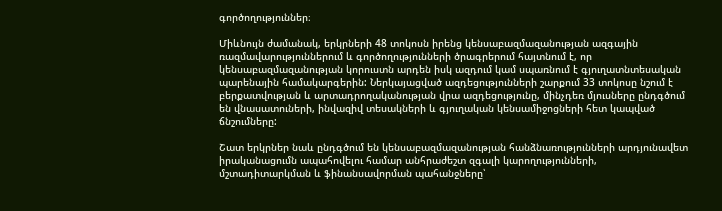գործողություններ։

Միևնույն ժամանակ, երկրների 48 տոկոսն իրենց կենսաբազմազանության ազգային ռազմավարություններում և գործողությունների ծրագրերում հայտնում է, որ կենսաբազմազանության կորուստն արդեն իսկ ազդում կամ սպառնում է գյուղատնտեսական պարենային համակարգերին: Ներկայացված ազդեցությունների շարքում 33 տոկոսը նշում է բերքատվության և արտադրողականության վրա ազդեցությունը, մինչդեռ մյուսները ընդգծում են վնասատուների, ինվազիվ տեսակների և գյուղական կենսամիջոցների հետ կապված ճնշումները:

Շատ երկրներ նաև ընդգծում են կենսաբազմազանության հանձնառությունների արդյունավետ իրականացումն ապահովելու համար անհրաժեշտ զգալի կարողությունների, մշտադիտարկման և ֆինանսավորման պահանջները՝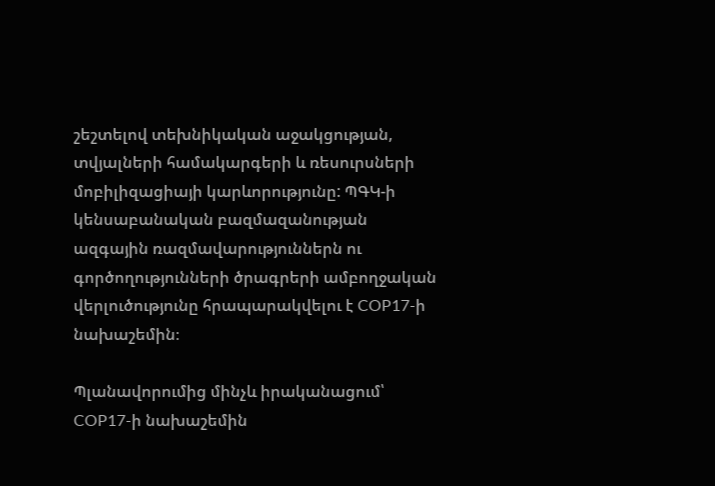շեշտելով տեխնիկական աջակցության, տվյալների համակարգերի և ռեսուրսների մոբիլիզացիայի կարևորությունը: ՊԳԿ-ի կենսաբանական բազմազանության ազգային ռազմավարություններն ու գործողությունների ծրագրերի ամբողջական վերլուծությունը հրապարակվելու է COP17-ի նախաշեմին։

Պլանավորումից մինչև իրականացում՝ COP17-ի նախաշեմին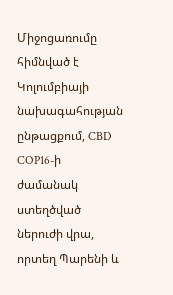Միջոցառումը հիմնված է Կոլումբիայի նախագահության ընթացքում, CBD COP16-ի ժամանակ ստեղծված ներուժի վրա, որտեղ Պարենի և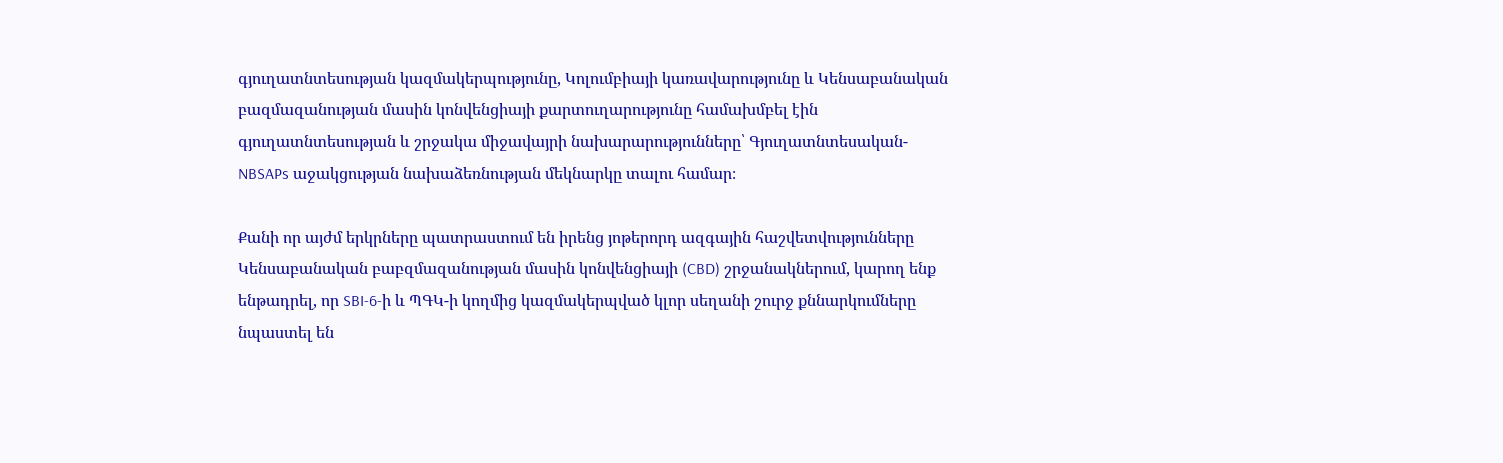գյուղատնտեսության կազմակերպությունը, Կոլումբիայի կառավարությունը և Կենսաբանական բազմազանության մասին կոնվենցիայի քարտուղարությունը համախմբել էին գյուղատնտեսության և շրջակա միջավայրի նախարարությունները՝ Գյուղատնտեսական-NBSAPs աջակցության նախաձեռնության մեկնարկը տալու համար։

Քանի որ այժմ երկրները պատրաստում են իրենց յոթերորդ ազգային հաշվետվությունները Կենսաբանական բաբզմազանության մասին կոնվենցիայի (CBD) շրջանակներում, կարող ենք ենթադրել, որ SBI-6-ի և ՊԳԿ-ի կողմից կազմակերպված կլոր սեղանի շուրջ քննարկումները նպաստել են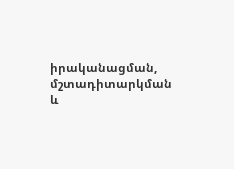իրականացման, մշտադիտարկման և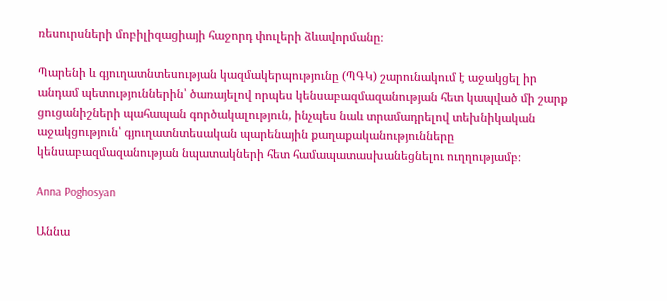ռեսուրսների մոբիլիզացիայի հաջորդ փուլերի ձևավորմանը։

Պարենի և գյուղատնտեսության կազմակերպությունը (ՊԳԿ) շարունակում է աջակցել իր անդամ պետություններին՝ ծառայելով որպես կենսաբազմազանության հետ կապված մի շարք ցուցանիշների պահապան գործակալություն, ինչպես նաև տրամադրելով տեխնիկական աջակցություն՝ գյուղատնտեսական պարենային քաղաքականությունները կենսաբազմազանության նպատակների հետ համապատասխանեցնելու ուղղությամբ։

Anna Poghosyan

Աննա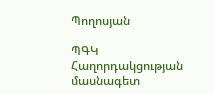Պողոսյան

ՊԳԿ
Հաղորդակցության մասնագետ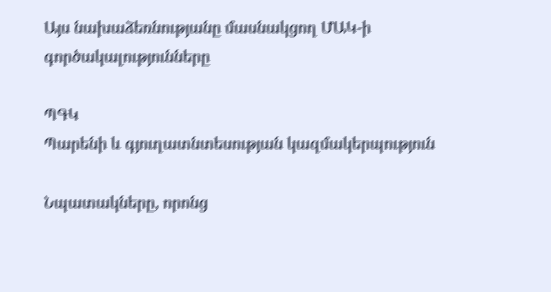Այս նախաձեռնությանը մասնակցող ՄԱԿ-ի գործակալությունները

ՊԳԿ
Պարենի և գյուղատնտեսության կազմակերպություն

Նպատակները, որոնց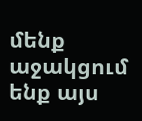մենք աջակցում ենք այս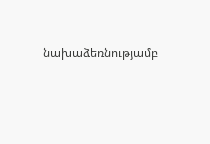նախաձեռնությամբ